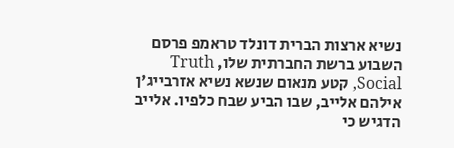נשיא ארצות הברית דונלד טראמפ פרסם השבוע ברשת החברתית שלו, Truth Social, קטע מנאום שנשא נשיא אזרבייג'ן אילהם אלייב, שבו הביע שבח כלפיו. אלייב הדגיש כי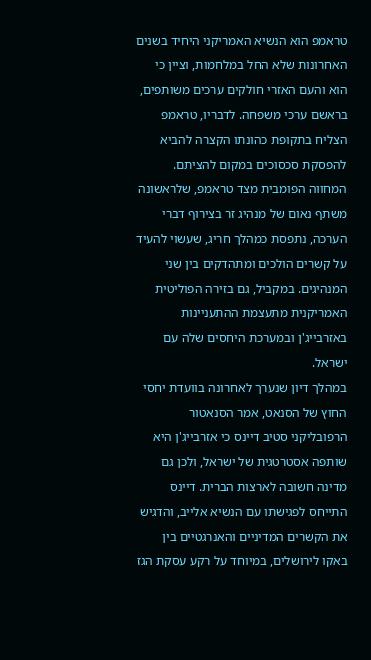טראמפ הוא הנשיא האמריקני היחיד בשנים האחרונות שלא החל במלחמות, וציין כי הוא והעם האזרי חולקים ערכים משותפים, בראשם ערכי משפחה. לדבריו, טראמפ הצליח בתקופת כהונתו הקצרה להביא להפסקת סכסוכים במקום להציתם.
המחווה הפומבית מצד טראמפ, שלראשונה משתף נאום של מנהיג זר בצירוף דברי הערכה, נתפסת כמהלך חריג, שעשוי להעיד על קשרים הולכים ומתהדקים בין שני המנהיגים. במקביל, גם בזירה הפוליטית האמריקנית מתעצמת ההתעניינות באזרבייג'ן ובמערכת היחסים שלה עם ישראל.
במהלך דיון שנערך לאחרונה בוועדת יחסי החוץ של הסנאט, אמר הסנאטור הרפובליקני סטיב דיינס כי אזרבייג'ן היא שותפה אסטרטגית של ישראל, ולכן גם מדינה חשובה לארצות הברית. דיינס התייחס לפגישתו עם הנשיא אלייב, והדגיש את הקשרים המדיניים והאנרגטיים בין באקו לירושלים, במיוחד על רקע עסקת הגז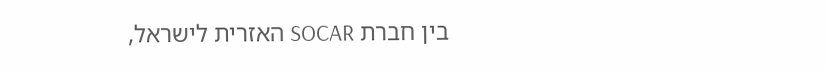בין חברת SOCAR האזרית לישראל,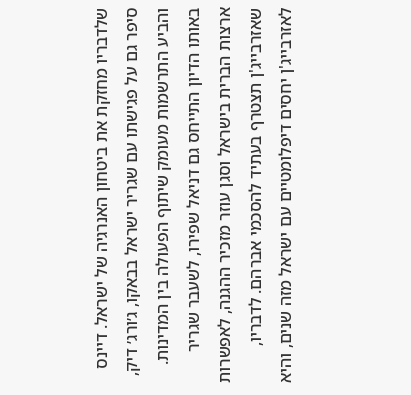שלדבריו מחזקת את ביטחון האנרגיה של ישראל. דיינס סיפר גם על פגישתו עם שגריר ישראל בבאקו, ג׳ורג׳ דיק, והביע התרשמות מעומק שיתוף הפעולה בין המדינות.
באותו הדיון התייחס גם דניאל שפירו, לשעבר שגריר ארצות הברית בישראל וסגן עוזר מזכיר ההגנה, לאפשרות שאזרבייג'ן תצטרף בעתיד להסכמי אברהם. לדבריו, לאזרבייג'ן יחסים דיפלומטיים עם ישראל מזה שנים, והיא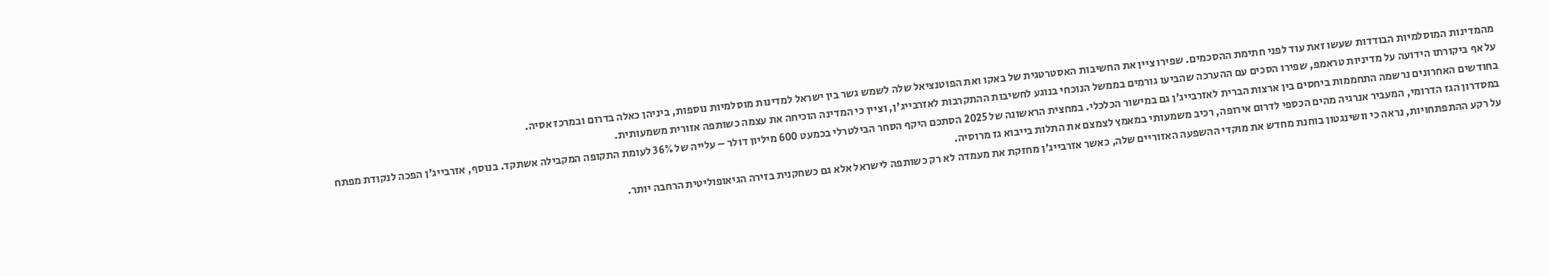מהמדינות המוסלמיות הבודדות שעשו זאת עוד לפני חתימת ההסכמים. שפירו ציין את החשיבות האסטרטגית של באקו ואת הפוטנציאל שלה לשמש גשר בין ישראל למדינות מוסלמיות נוספות, ביניהן כאלה בדרום ובמרכז אסיה.
על אף ביקורתו הידועה על מדיניות טראמפ, שפירו הסכים עם ההערכה שהביעו גורמים בממשל הנוכחי בנוגע לחשיבות ההתקרבות לאזרבייג'ן, וציין כי המדינה הוכיחה את עצמה כשותפה אזורית משמעותית.
בחודשים האחרונים נרשמה התחממות ביחסים בין ארצות הברית לאזרבייג'ן גם במישור הכלכלי. במחצית הראשונה של 2025 הסתכם היקף הסחר הבילטרלי בכמעט 600 מיליון דולר – עלייה של 36% לעומת התקופה המקבילה אשתקד. בנוסף, אזרבייג'ן הפכה לנקודת מפתח במסדרון הגז הדרומי, המעביר אנרגיה מהים הכספי לדרום אירופה, רכיב משמעותי במאמץ לצמצם את התלות בייבוא גז מרוסיה.
על רקע ההתפתחויות, נראה כי וושינגטון בוחנת מחדש את מוקדי ההשפעה האזוריים שלה, כאשר אזרבייג'ן מחזקת את מעמדה לא רק כשותפה לישראל אלא גם כשחקנית בזירה הגיאופוליטית הרחבה יותר.